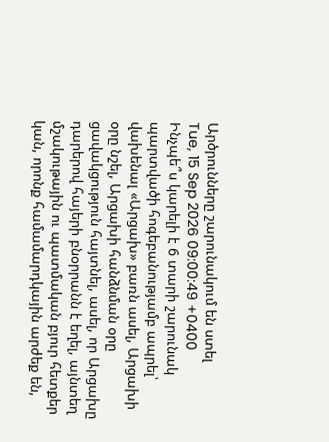Արծրունները շարունակում են ստել
Tue, 15 Sep 2026 09:00:49 +0400
Ինչպե՞ս կարելի է 6 տարի շարունակ պարտվածի հոգեբանությամբ ապրել՝ վախենալ «Արցախ» բառն ասել, Արցախի օրը նշել, Արցախի հանձնման օրը ցավակցություն հայտնել, ասել, որ Արցախը դարերով հայերի բնօրրանն է եղել, այնտեղ մշակութային ու պատմական բյուր հետքեր կան, որոնք համամարդկային արժեք են,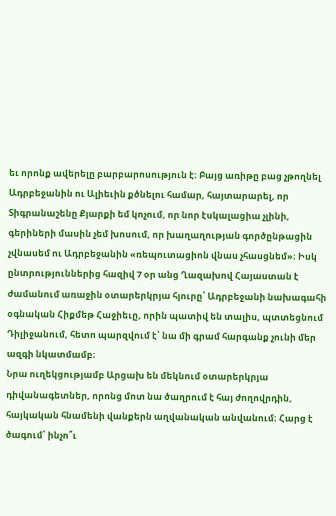եւ որոնք ավերելը բարբարոսություն է։ Բայց առիթը բաց չթողնել Ադրբեջանին ու Ալիեւին քծնելու համար, հայտարարել, որ Տիգրանաշենը Քյարքի եմ կոչում, որ նոր էսկալացիա չլինի, գերիների մասին չեմ խոսում, որ խաղաղության գործընթացին չվնասեմ ու Ադրբեջանին «ռեպուտացիոն վնաս չհասցնեմ»։ Իսկ ընտրություններից հազիվ 7 օր անց Ղազախով Հայաստան է ժամանում առաջին օտարերկրյա հյուրը՝ Ադրբեջանի նախագահի օգնական Հիքմեթ Հաջիեւը, որին պատիվ են տալիս, պտտեցնում Դիլիջանում, հետո պարզվում է՝ նա մի գրամ հարգանք չունի մեր ազգի նկատմամբ։
Նրա ուղեկցությամբ Արցախ են մեկնում օտարերկրյա դիվանագետներ, որոնց մոտ նա ծաղրում է հայ ժողովրդին, հայկական հնամենի վանքերն աղվանական անվանում։ Հարց է ծագում՝ ինչո՞ւ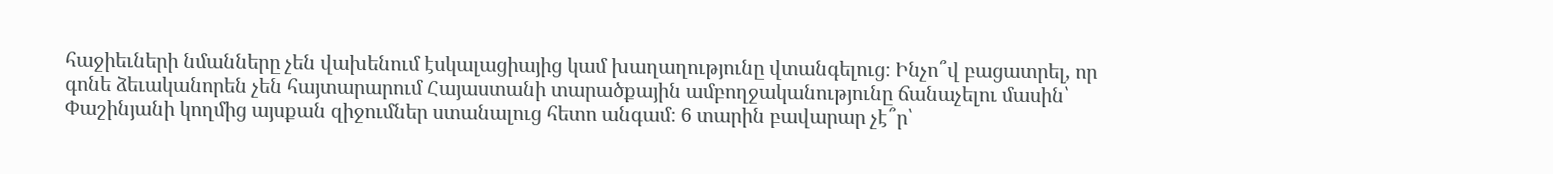հաջիեւների նմանները չեն վախենում էսկալացիայից կամ խաղաղությունը վտանգելուց։ Ինչո՞վ բացատրել, որ գոնե ձեւականորեն չեն հայտարարում Հայաստանի տարածքային ամբողջականությունը ճանաչելու մասին՝ Փաշինյանի կողմից այսքան զիջումներ ստանալուց հետո անգամ։ 6 տարին բավարար չէ՞ր՝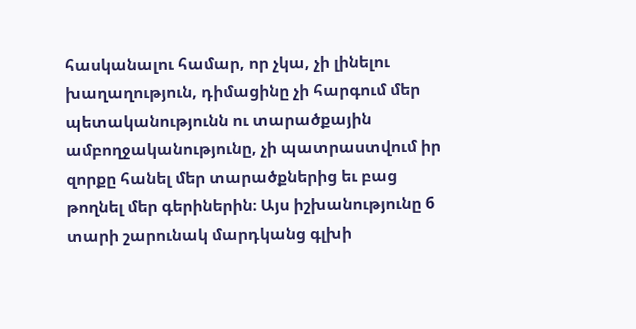հասկանալու համար, որ չկա, չի լինելու խաղաղություն, դիմացինը չի հարգում մեր պետականությունն ու տարածքային ամբողջականությունը, չի պատրաստվում իր զորքը հանել մեր տարածքներից եւ բաց թողնել մեր գերիներին։ Այս իշխանությունը 6 տարի շարունակ մարդկանց գլխի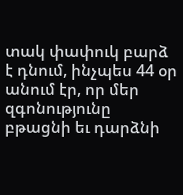տակ փափուկ բարձ է դնում, ինչպես 44 օր անում էր, որ մեր զգոնությունը բթացնի եւ դարձնի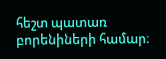հեշտ պատառ բորենիների համար։